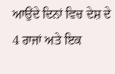ਆਉਂਦੇ ਦਿਨਾਂ ਵਿਚ ਦੇਸ਼ ਦੇ 4 ਰਾਜਾਂ ਅਤੇ ਇਕ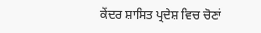ਕੇਂਦਰ ਸ਼ਾਸਿਤ ਪ੍ਰਦੇਸ਼ ਵਿਚ ਚੋਣਾਂ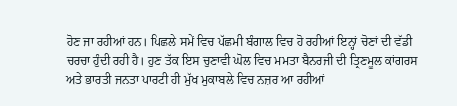ਹੋਣ ਜਾ ਰਹੀਆਂ ਹਨ। ਪਿਛਲੇ ਸਮੇਂ ਵਿਚ ਪੱਛਮੀ ਬੰਗਾਲ ਵਿਚ ਹੋ ਰਹੀਆਂ ਇਨ੍ਹਾਂ ਚੋਣਾਂ ਦੀ ਵੱਡੀ ਚਰਚਾ ਹੁੰਦੀ ਰਹੀ ਹੈ। ਹੁਣ ਤੱਕ ਇਸ ਚੁਣਾਵੀ ਘੋਲ ਵਿਚ ਮਮਤਾ ਬੈਨਰਜੀ ਦੀ ਤ੍ਰਿਣਮੂਲ ਕਾਂਗਰਸ ਅਤੇ ਭਾਰਤੀ ਜਨਤਾ ਪਾਰਟੀ ਹੀ ਮੁੱਖ ਮੁਕਾਬਲੇ ਵਿਚ ਨਜ਼ਰ ਆ ਰਹੀਆਂ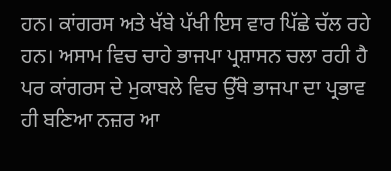ਹਨ। ਕਾਂਗਰਸ ਅਤੇ ਖੱਬੇ ਪੱਖੀ ਇਸ ਵਾਰ ਪਿੱਛੇ ਚੱਲ ਰਹੇ ਹਨ। ਅਸਾਮ ਵਿਚ ਚਾਹੇ ਭਾਜਪਾ ਪ੍ਰਸ਼ਾਸਨ ਚਲਾ ਰਹੀ ਹੈ ਪਰ ਕਾਂਗਰਸ ਦੇ ਮੁਕਾਬਲੇ ਵਿਚ ਉੱਥੇ ਭਾਜਪਾ ਦਾ ਪ੍ਰਭਾਵ ਹੀ ਬਣਿਆ ਨਜ਼ਰ ਆ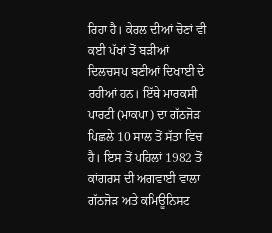ਰਿਹਾ ਹੈ। ਕੇਰਲ ਦੀਆਂ ਚੋਣਾਂ ਵੀ ਕਈ ਪੱਖਾਂ ਤੋਂ ਬੜੀਆਂ ਦਿਲਚਸਪ ਬਣੀਆਂ ਦਿਖਾਈ ਦੇ ਰਹੀਆਂ ਹਨ। ਇੱਥੇ ਮਾਰਕਸੀ ਪਾਰਟੀ (ਮਾਕਪਾ) ਦਾ ਗੱਠਜੋੜ ਪਿਛਲੇ 10 ਸਾਲ ਤੋਂ ਸੱਤਾ ਵਿਚ ਹੈ। ਇਸ ਤੋਂ ਪਹਿਲਾਂ 1982 ਤੋਂ ਕਾਂਗਰਸ ਦੀ ਅਗਵਾਈ ਵਾਲਾ ਗੱਠਜੋੜ ਅਤੇ ਕਮਿਊਨਿਸਟ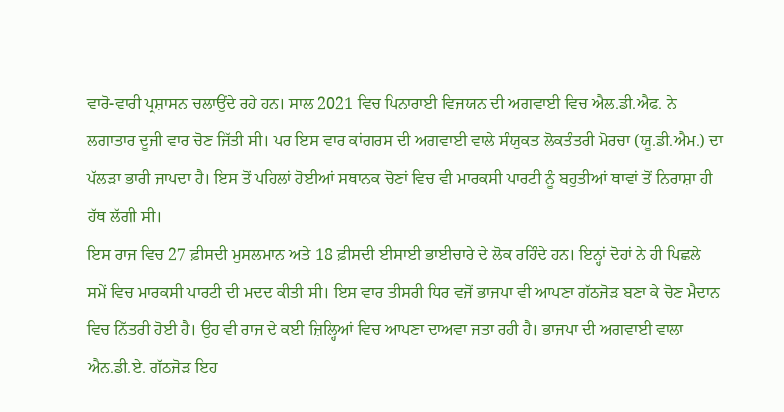ਵਾਰੋ-ਵਾਰੀ ਪ੍ਰਸ਼ਾਸਨ ਚਲਾਉਂਦੇ ਰਹੇ ਹਨ। ਸਾਲ 2021 ਵਿਚ ਪਿਨਾਰਾਈ ਵਿਜਯਨ ਦੀ ਅਗਵਾਈ ਵਿਚ ਐਲ.ਡੀ.ਐਫ. ਨੇ ਲਗਾਤਾਰ ਦੂਜੀ ਵਾਰ ਚੋਣ ਜਿੱਤੀ ਸੀ। ਪਰ ਇਸ ਵਾਰ ਕਾਂਗਰਸ ਦੀ ਅਗਵਾਈ ਵਾਲੇ ਸੰਯੁਕਤ ਲੋਕਤੰਤਰੀ ਮੋਰਚਾ (ਯੂ.ਡੀ.ਐਮ.) ਦਾ ਪੱਲੜਾ ਭਾਰੀ ਜਾਪਦਾ ਹੈ। ਇਸ ਤੋਂ ਪਹਿਲਾਂ ਹੋਈਆਂ ਸਥਾਨਕ ਚੋਣਾਂ ਵਿਚ ਵੀ ਮਾਰਕਸੀ ਪਾਰਟੀ ਨੂੰ ਬਹੁਤੀਆਂ ਥਾਵਾਂ ਤੋਂ ਨਿਰਾਸ਼ਾ ਹੀ ਹੱਥ ਲੱਗੀ ਸੀ।
ਇਸ ਰਾਜ ਵਿਚ 27 ਫ਼ੀਸਦੀ ਮੁਸਲਮਾਨ ਅਤੇ 18 ਫ਼ੀਸਦੀ ਈਸਾਈ ਭਾਈਚਾਰੇ ਦੇ ਲੋਕ ਰਹਿੰਦੇ ਹਨ। ਇਨ੍ਹਾਂ ਦੋਹਾਂ ਨੇ ਹੀ ਪਿਛਲੇ ਸਮੇਂ ਵਿਚ ਮਾਰਕਸੀ ਪਾਰਟੀ ਦੀ ਮਦਦ ਕੀਤੀ ਸੀ। ਇਸ ਵਾਰ ਤੀਸਰੀ ਧਿਰ ਵਜੋਂ ਭਾਜਪਾ ਵੀ ਆਪਣਾ ਗੱਠਜੋੜ ਬਣਾ ਕੇ ਚੋਣ ਮੈਦਾਨ ਵਿਚ ਨਿੱਤਰੀ ਹੋਈ ਹੈ। ਉਹ ਵੀ ਰਾਜ ਦੇ ਕਈ ਜ਼ਿਲ੍ਹਿਆਂ ਵਿਚ ਆਪਣਾ ਦਾਅਵਾ ਜਤਾ ਰਹੀ ਹੈ। ਭਾਜਪਾ ਦੀ ਅਗਵਾਈ ਵਾਲਾ ਐਨ.ਡੀ.ਏ. ਗੱਠਜੋੜ ਇਹ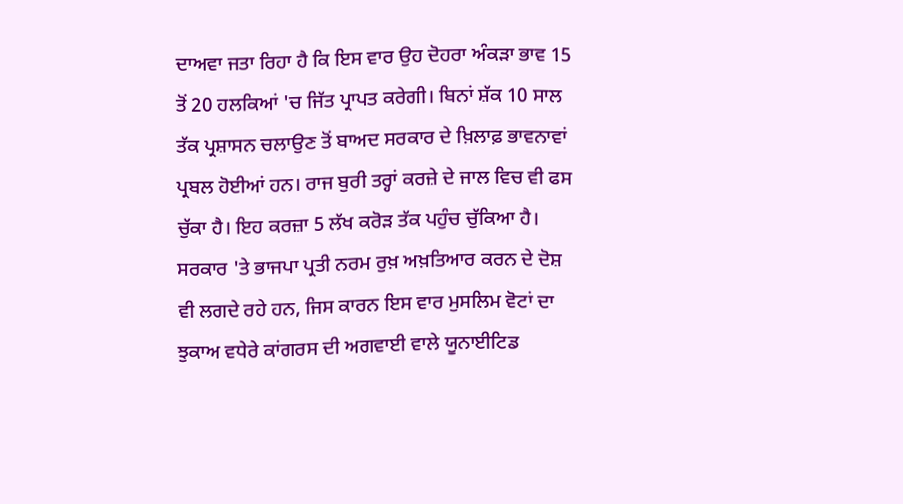ਦਾਅਵਾ ਜਤਾ ਰਿਹਾ ਹੈ ਕਿ ਇਸ ਵਾਰ ਉਹ ਦੋਹਰਾ ਅੰਕੜਾ ਭਾਵ 15 ਤੋਂ 20 ਹਲਕਿਆਂ 'ਚ ਜਿੱਤ ਪ੍ਰਾਪਤ ਕਰੇਗੀ। ਬਿਨਾਂ ਸ਼ੱਕ 10 ਸਾਲ ਤੱਕ ਪ੍ਰਸ਼ਾਸਨ ਚਲਾਉਣ ਤੋਂ ਬਾਅਦ ਸਰਕਾਰ ਦੇ ਖ਼ਿਲਾਫ਼ ਭਾਵਨਾਵਾਂ ਪ੍ਰਬਲ ਹੋਈਆਂ ਹਨ। ਰਾਜ ਬੁਰੀ ਤਰ੍ਹਾਂ ਕਰਜ਼ੇ ਦੇ ਜਾਲ ਵਿਚ ਵੀ ਫਸ ਚੁੱਕਾ ਹੈ। ਇਹ ਕਰਜ਼ਾ 5 ਲੱਖ ਕਰੋੜ ਤੱਕ ਪਹੁੰਚ ਚੁੱਕਿਆ ਹੈ। ਸਰਕਾਰ 'ਤੇ ਭਾਜਪਾ ਪ੍ਰਤੀ ਨਰਮ ਰੁਖ਼ ਅਖ਼ਤਿਆਰ ਕਰਨ ਦੇ ਦੋਸ਼ ਵੀ ਲਗਦੇ ਰਹੇ ਹਨ, ਜਿਸ ਕਾਰਨ ਇਸ ਵਾਰ ਮੁਸਲਿਮ ਵੋਟਾਂ ਦਾ ਝੁਕਾਅ ਵਧੇਰੇ ਕਾਂਗਰਸ ਦੀ ਅਗਵਾਈ ਵਾਲੇ ਯੂਨਾਈਟਿਡ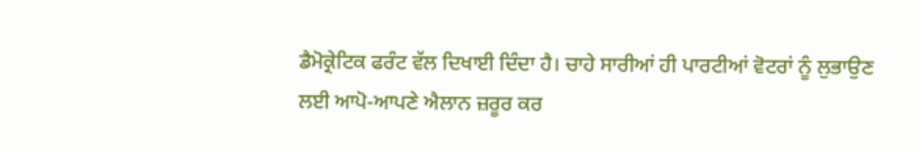ਡੈਮੋਕ੍ਰੇਟਿਕ ਫਰੰਟ ਵੱਲ ਦਿਖਾਈ ਦਿੰਦਾ ਹੈ। ਚਾਹੇ ਸਾਰੀਆਂ ਹੀ ਪਾਰਟੀਆਂ ਵੋਟਰਾਂ ਨੂੰ ਲੁਭਾਉਣ ਲਈ ਆਪੋ-ਆਪਣੇ ਐਲਾਨ ਜ਼ਰੂਰ ਕਰ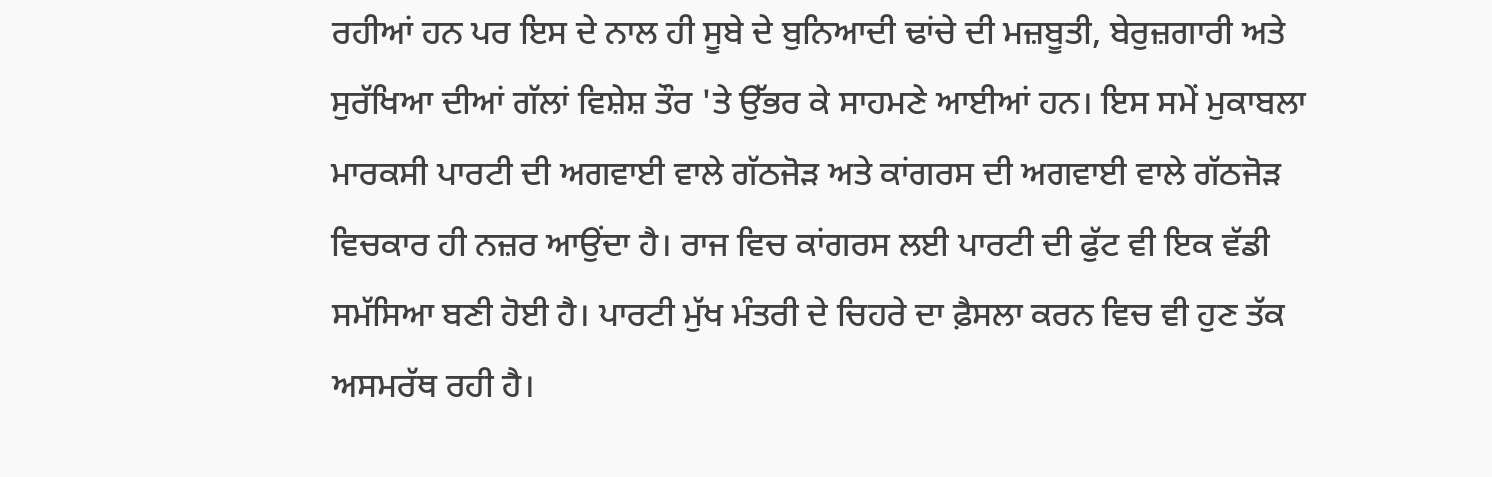ਰਹੀਆਂ ਹਨ ਪਰ ਇਸ ਦੇ ਨਾਲ ਹੀ ਸੂਬੇ ਦੇ ਬੁਨਿਆਦੀ ਢਾਂਚੇ ਦੀ ਮਜ਼ਬੂਤੀ, ਬੇਰੁਜ਼ਗਾਰੀ ਅਤੇ ਸੁਰੱਖਿਆ ਦੀਆਂ ਗੱਲਾਂ ਵਿਸ਼ੇਸ਼ ਤੌਰ 'ਤੇ ਉੱਭਰ ਕੇ ਸਾਹਮਣੇ ਆਈਆਂ ਹਨ। ਇਸ ਸਮੇਂ ਮੁਕਾਬਲਾ ਮਾਰਕਸੀ ਪਾਰਟੀ ਦੀ ਅਗਵਾਈ ਵਾਲੇ ਗੱਠਜੋੜ ਅਤੇ ਕਾਂਗਰਸ ਦੀ ਅਗਵਾਈ ਵਾਲੇ ਗੱਠਜੋੜ ਵਿਚਕਾਰ ਹੀ ਨਜ਼ਰ ਆਉਂਦਾ ਹੈ। ਰਾਜ ਵਿਚ ਕਾਂਗਰਸ ਲਈ ਪਾਰਟੀ ਦੀ ਫੁੱਟ ਵੀ ਇਕ ਵੱਡੀ ਸਮੱਸਿਆ ਬਣੀ ਹੋਈ ਹੈ। ਪਾਰਟੀ ਮੁੱਖ ਮੰਤਰੀ ਦੇ ਚਿਹਰੇ ਦਾ ਫ਼ੈਸਲਾ ਕਰਨ ਵਿਚ ਵੀ ਹੁਣ ਤੱਕ ਅਸਮਰੱਥ ਰਹੀ ਹੈ।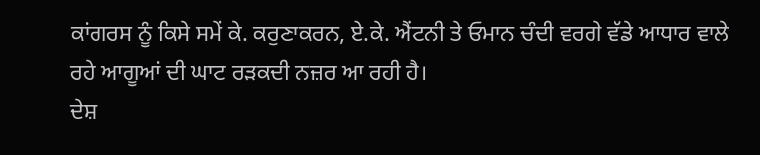ਕਾਂਗਰਸ ਨੂੰ ਕਿਸੇ ਸਮੇਂ ਕੇ. ਕਰੁਣਾਕਰਨ, ਏ.ਕੇ. ਐਂਟਨੀ ਤੇ ਓਮਾਨ ਚੰਦੀ ਵਰਗੇ ਵੱਡੇ ਆਧਾਰ ਵਾਲੇ ਰਹੇ ਆਗੂਆਂ ਦੀ ਘਾਟ ਰੜਕਦੀ ਨਜ਼ਰ ਆ ਰਹੀ ਹੈ।
ਦੇਸ਼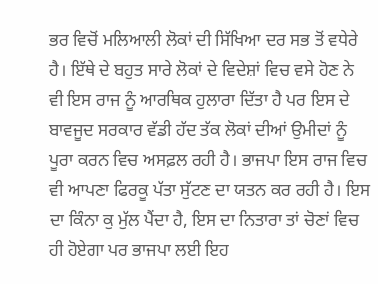ਭਰ ਵਿਚੋਂ ਮਲਿਆਲੀ ਲੋਕਾਂ ਦੀ ਸਿੱਖਿਆ ਦਰ ਸਭ ਤੋਂ ਵਧੇਰੇ ਹੈ। ਇੱਥੇ ਦੇ ਬਹੁਤ ਸਾਰੇ ਲੋਕਾਂ ਦੇ ਵਿਦੇਸ਼ਾਂ ਵਿਚ ਵਸੇ ਹੋਣ ਨੇ ਵੀ ਇਸ ਰਾਜ ਨੂੰ ਆਰਥਿਕ ਹੁਲਾਰਾ ਦਿੱਤਾ ਹੈ ਪਰ ਇਸ ਦੇ ਬਾਵਜੂਦ ਸਰਕਾਰ ਵੱਡੀ ਹੱਦ ਤੱਕ ਲੋਕਾਂ ਦੀਆਂ ਉਮੀਦਾਂ ਨੂੰ ਪੂਰਾ ਕਰਨ ਵਿਚ ਅਸਫ਼ਲ ਰਹੀ ਹੈ। ਭਾਜਪਾ ਇਸ ਰਾਜ ਵਿਚ ਵੀ ਆਪਣਾ ਫਿਰਕੂ ਪੱਤਾ ਸੁੱਟਣ ਦਾ ਯਤਨ ਕਰ ਰਹੀ ਹੈ। ਇਸ ਦਾ ਕਿੰਨਾ ਕੁ ਮੁੱਲ ਪੈਂਦਾ ਹੈ, ਇਸ ਦਾ ਨਿਤਾਰਾ ਤਾਂ ਚੋਣਾਂ ਵਿਚ ਹੀ ਹੋਏਗਾ ਪਰ ਭਾਜਪਾ ਲਈ ਇਹ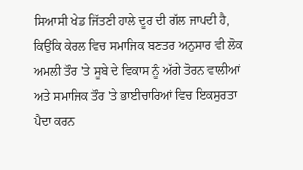ਸਿਆਸੀ ਖੇਡ ਜਿੱਤਣੀ ਹਾਲੇ ਦੂਰ ਦੀ ਗੱਲ ਜਾਪਦੀ ਹੈ, ਕਿਉਂਕਿ ਕੇਰਲ ਵਿਚ ਸਮਾਜਿਕ ਬਣਤਰ ਅਨੁਸਾਰ ਵੀ ਲੋਕ ਅਮਲੀ ਤੌਰ 'ਤੇ ਸੂਬੇ ਦੇ ਵਿਕਾਸ ਨੂੰ ਅੱਗੇ ਤੋਰਨ ਵਾਲੀਆਂ ਅਤੇ ਸਮਾਜਿਕ ਤੌਰ 'ਤੇ ਭਾਈਚਾਰਿਆਂ ਵਿਚ ਇਕਸੁਰਤਾ ਪੈਦਾ ਕਰਨ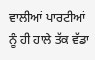ਵਾਲੀਆਂ ਪਾਰਟੀਆਂ ਨੂੰ ਹੀ ਹਾਲੇ ਤੱਕ ਵੱਡਾ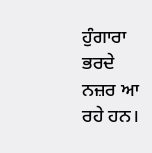ਹੁੰਗਾਰਾ ਭਰਦੇ ਨਜ਼ਰ ਆ ਰਹੇ ਹਨ।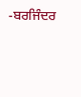-ਬਰਜਿੰਦਰ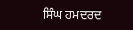ਸਿੰਘ ਹਮਦਰਦ